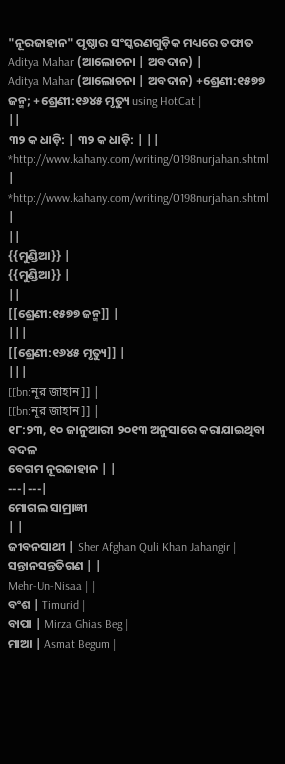"ନୂରଜାହାନ" ପୃଷ୍ଠାର ସଂସ୍କରଣଗୁଡ଼ିକ ମଧ୍ୟରେ ତଫାତ
Aditya Mahar (ଆଲୋଚନା | ଅବଦାନ) |
Aditya Mahar (ଆଲୋଚନା | ଅବଦାନ) +ଶ୍ରେଣୀ:୧୫୭୭ ଜନ୍ମ; +ଶ୍ରେଣୀ:୧୬୪୫ ମୃତ୍ୟୁ using HotCat |
||
୩୨ କ ଧାଡ଼ି: | ୩୨ କ ଧାଡ଼ି: | ||
*http://www.kahany.com/writing/0198nurjahan.shtml |
*http://www.kahany.com/writing/0198nurjahan.shtml |
||
{{ମୁଣ୍ଡିଆ}} |
{{ମୁଣ୍ଡିଆ}} |
||
[[ଶ୍ରେଣୀ:୧୫୭୭ ଜନ୍ମ]] |
|||
[[ଶ୍ରେଣୀ:୧୬୪୫ ମୃତ୍ୟୁ]] |
|||
[[bn:নূর জাহান]] |
[[bn:নূর জাহান]] |
୧୮:୨୩, ୧୦ ଜାନୁଆରୀ ୨୦୧୩ ଅନୁସାରେ କରାଯାଇଥିବା ବଦଳ
ବେଗମ ନୂରଜାହାନ | |
---|---|
ମୋଗଲ ସାମ୍ରାଜ୍ଞୀ
| |
ଜୀବନସାଥୀ | Sher Afghan Quli Khan Jahangir |
ସନ୍ତାନସନ୍ତତିଗଣ | |
Mehr-Un-Nisaa | |
ବଂଶ | Timurid |
ବାପା | Mirza Ghias Beg |
ମାଆ | Asmat Begum |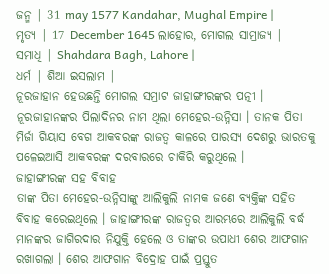ଜନ୍ମ | 31 may 1577 Kandahar, Mughal Empire |
ମୃତ୍ୟ | 17 December 1645 ଲାହୋର, ମୋଗଲ ସାମ୍ରାଜ୍ୟ |
ସମାଧି | Shahdara Bagh, Lahore |
ଧର୍ମ | ଶିଆ ଇସଲାମ |
ନୂରଜାହାନ ହେଉଛନ୍ତି ମୋଗଲ ସମ୍ରାଟ ଜାହାଙ୍ଗୀରଙ୍କର ପତ୍ନୀ । ନୂରଜାହାନଙ୍କର ପିଲାଦିନର ନାମ ଥିଲା ମେହେର-ଉନ୍ନିସା । ତାନକ ପିତା ମିର୍ଜା ଗିୟାସ ବେଗ ଆକବରଙ୍କ ରାଜତ୍ଵ କାଳରେ ପାରସ୍ୟ ଦେଶରୁ ଭାରତକୁ ପଳେଇଆସି ଆକବରଙ୍କ ଦରବାରରେ ଚାକିରି କରୁଥିଲେ ।
ଜାହାଙ୍ଗୀରଙ୍କ ସହ ବିବାହ
ତାଙ୍କ ପିତା ମେହେର-ଉନ୍ନିସାଙ୍କୁ ଆଲିକୁଲି ନାମକ ଜଣେ ବ୍ୟକ୍ତିଙ୍କ ସହିତ ବିବାହ କରେଇଥିଲେ । ଜାହାଙ୍ଗୀରଙ୍କ ରାଜତ୍ଵର ଆରମ୍ଭରେ ଆଲିକୁଲି ବର୍ଦ୍ଧ ମାନଙ୍କର ଜାଗିରଦାର ନିଯୁକ୍ତି ହେଲେ ଓ ତାଙ୍କର ଉପାଧୀ ଶେର ଆଫଗାନ ରଖାଗଲା । ଶେର ଆଫଗାନ ବିଦ୍ରୋହ ପାଇଁ ପ୍ରସ୍ତୁତ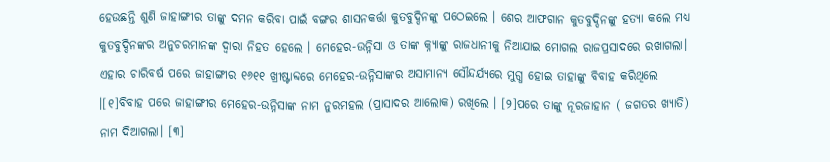ହେଉଛନ୍ତି ଶୁଣି ଜାହାଙ୍ଗୀର ତାଙ୍କୁ ଦମନ କରିବା ପାଇଁ ବଙ୍ଗର ଶାସନକର୍ତ୍ତା କୁତବୁଦ୍ଦିନଙ୍କୁ ପଠେଇଲେ । ଶେର ଆଫଗାନ କୁତବୁଦ୍ଦିନଙ୍କୁ ହତ୍ୟା କଲେ ମଧ୍ୟ କୁତବୁଦ୍ଦିନଙ୍କର ଅନୁଚରମାନଙ୍କ ଦ୍ଵାରା ନିହତ ହେଲେ । ମେହେର-ଉନ୍ନିସା ଓ ତାଙ୍କ କ୍ନ୍ୟାଙ୍କୁ ରାଜଧାନୀକୁ ନିଆଯାଇ ମୋଗଲ ରାଜପ୍ରସାଦରେ ରଖାଗଲା। ଏହାର ଚାରିବର୍ଷ ପରେ ଜାହାଙ୍ଗୀର ୧୬୧୧ ଖ୍ରୀଷ୍ଟାବ୍ଦରେ ମେହେର-ଉନ୍ନିସାଙ୍କର ଅସାମାନ୍ୟ ସୌନ୍ଦର୍ଯ୍ୟରେ ମୁଗ୍ଧ ହୋଇ ତାହାଙ୍କୁ ବିବାହ କରିଥିଲେ ।[୧]ବିବାହ ପରେ ଜାହାଙ୍ଗୀର ମେହେର-ଉନ୍ନିସାଙ୍କ ନାମ ନୁରମହଲ (ପ୍ରାସାଦର ଆଲୋକ) ରଖିଲେ । [୨]ପରେ ତାଙ୍କୁ ନୂରଜାହାନ ( ଜଗତର ଖ୍ୟାତି) ନାମ ଦିଆଗଲା। [୩]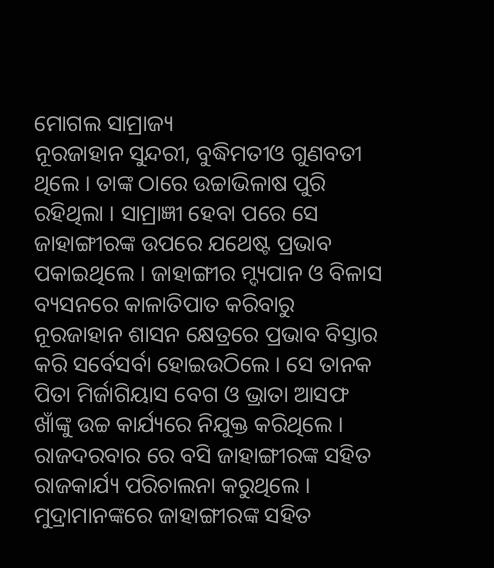ମୋଗଲ ସାମ୍ରାଜ୍ୟ
ନୂରଜାହାନ ସୁନ୍ଦରୀ, ବୁଦ୍ଧିମତୀଓ ଗୁଣବତୀ ଥିଲେ । ତାଙ୍କ ଠାରେ ଉଚ୍ଚାଭିଳାଷ ପୁରି ରହିଥିଲା । ସାମ୍ରାଜ୍ଞୀ ହେବା ପରେ ସେ ଜାହାଙ୍ଗୀରଙ୍କ ଉପରେ ଯଥେଷ୍ଟ ପ୍ରଭାବ ପକାଇଥିଲେ । ଜାହାଙ୍ଗୀର ମ୍ଦ୍ୟପାନ ଓ ବିଳାସ ବ୍ୟସନରେ କାଳାତିପାତ କରିବାରୁ ନୂରଜାହାନ ଶାସନ କ୍ଷେତ୍ରରେ ପ୍ରଭାବ ବିସ୍ତାର କରି ସର୍ବେସର୍ବା ହୋଇଉଠିଲେ । ସେ ତାନକ ପିତା ମିର୍ଜାଗିୟାସ ବେଗ ଓ ଭ୍ରାତା ଆସଫ ଖାଁଙ୍କୁ ଉଚ୍ଚ କାର୍ଯ୍ୟରେ ନିଯୁକ୍ତ କରିଥିଲେ । ରାଜଦରବାର ରେ ବସି ଜାହାଙ୍ଗୀରଙ୍କ ସହିତ ରାଜକାର୍ଯ୍ୟ ପରିଚାଲନା କରୁଥିଲେ । ମୁଦ୍ରାମାନଙ୍କରେ ଜାହାଙ୍ଗୀରଙ୍କ ସହିତ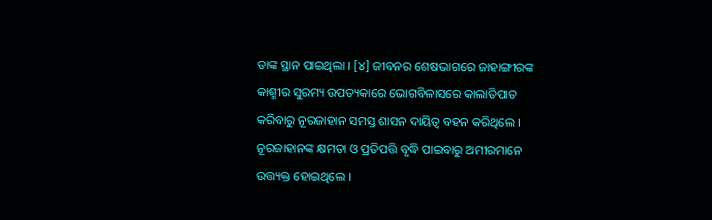ତାଙ୍କ ସ୍ଥାନ ପାଇଥିଲା । [୪] ଜୀବନର ଶେଷଭାଗରେ ଜାହାଙ୍ଗୀରଙ୍କ କାଶ୍ମୀର ସୁରମ୍ୟ ଉପତ୍ୟକାରେ ଭୋଗବିଳାସରେ କାଲାତିପାତ କରିବାରୁ ନୂରଜାହାନ ସମସ୍ତ ଶାସନ ଦାୟିତ୍ଵ ବହନ କରିଥିଲେ । ନୂରଜାହାନଙ୍କ କ୍ଷମତା ଓ ପ୍ରତିପତ୍ତି ବୃଦ୍ଧି ପାଇବାରୁ ଅମୀରମାନେ ଉତ୍ତ୍ୟକ୍ତ ହୋଇଥିଲେ ।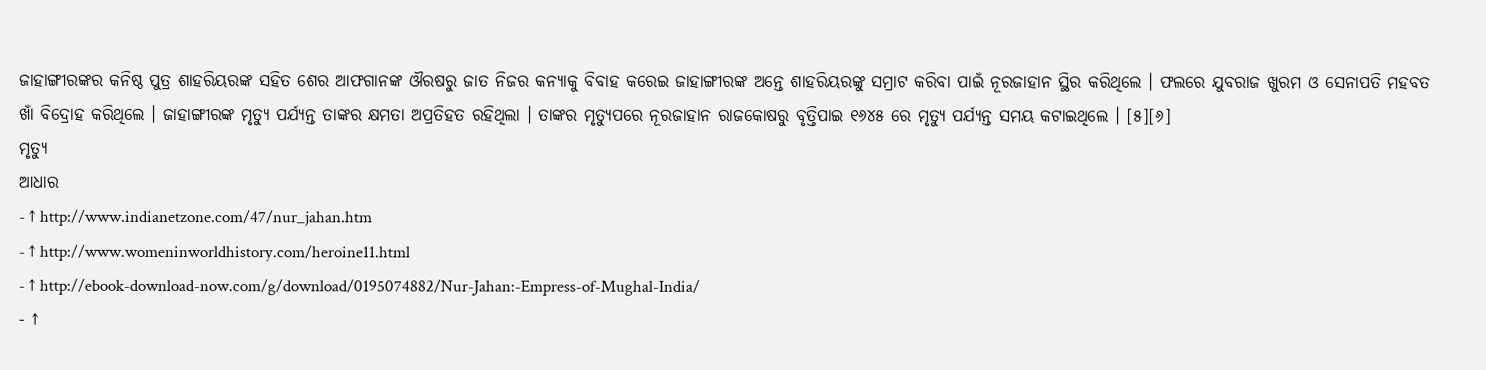ଜାହାଙ୍ଗୀରଙ୍କର କନିଷ୍ଠ ପୁତ୍ର ଶାହରିୟରଙ୍କ ସହିତ ଶେର ଆଫଗାନଙ୍କ ଔରଷରୁ ଜାତ ନିଜର କନ୍ୟାକୁ ବିବାହ କରେଇ ଜାହାଙ୍ଗୀରଙ୍କ ଅନ୍ତେ ଶାହରିୟରଙ୍କୁ ସମ୍ରାଟ କରିବା ପାଇଁ ନୂରଜାହାନ ସ୍ଥିର କରିଥିଲେ । ଫଲରେ ଯୁବରାଜ ଖୁରମ ଓ ସେନାପତି ମହବତ ଖାଁ ବିଦ୍ରୋହ କରିଥିଲେ । ଜାହାଙ୍ଗୀରଙ୍କ ମୃତ୍ୟୁ ପର୍ଯ୍ୟନ୍ତ ତାଙ୍କର କ୍ଷମତା ଅପ୍ରତିହତ ରହିଥିଲା । ତାଙ୍କର ମୃତ୍ୟୁପରେ ନୂରଜାହାନ ରାଜକୋଷରୁ ବୃତ୍ତିପାଇ ୧୬୪୫ ରେ ମୃତ୍ୟୁ ପର୍ଯ୍ୟନ୍ତ ସମୟ କଟାଇଥିଲେ । [୫][୬]
ମୃତ୍ୟୁ
ଆଧାର
- ↑ http://www.indianetzone.com/47/nur_jahan.htm
- ↑ http://www.womeninworldhistory.com/heroine11.html
- ↑ http://ebook-download-now.com/g/download/0195074882/Nur-Jahan:-Empress-of-Mughal-India/
- ↑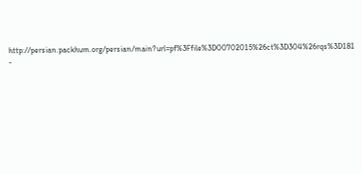http://persian.packhum.org/persian/main?url=pf%3Ffile%3D00702015%26ct%3D304%26rqs%3D181
-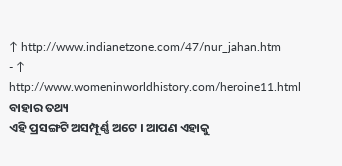↑ http://www.indianetzone.com/47/nur_jahan.htm
- ↑ http://www.womeninworldhistory.com/heroine11.html
ବାହାର ତଥ୍ୟ
ଏହି ପ୍ରସଙ୍ଗଟି ଅସମ୍ପୂର୍ଣ୍ଣ ଅଟେ । ଆପଣ ଏହାକୁ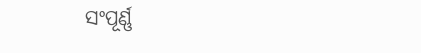ସଂପୂର୍ଣ୍ଣ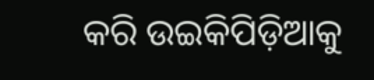କରି ଉଇକିପିଡ଼ିଆକୁ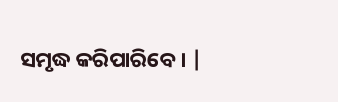ସମୃଦ୍ଧ କରିପାରିବେ । |